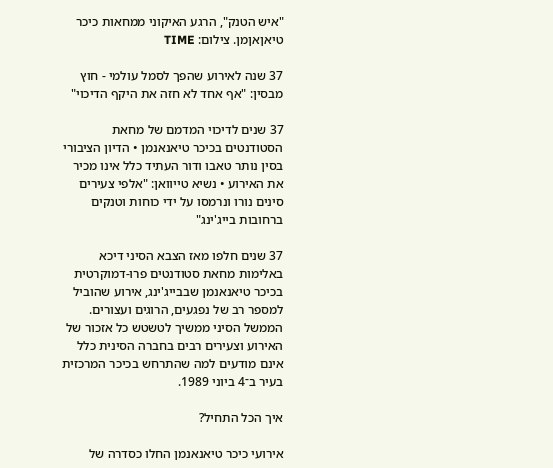"איש הטנק", הרגע האיקוני ממחאות כיכר טיאןאןמן. צילום: TIME

37 שנה לאירוע שהפך לסמל עולמי - חוץ מבסין: "אף אחד לא חזה את היקף הדיכוי"

37 שנים לדיכוי המדמם של מחאת הסטודנטים בכיכר טיאנאנמן • הדיון הציבורי בסין נותר טאבו ודור העתיד כלל אינו מכיר את האירוע • נשיא טייוואן: "אלפי צעירים סינים נורו ונרמסו על ידי כוחות וטנקים ברחובות בייג'ינג"

37 שנים חלפו מאז הצבא הסיני דיכא באלימות מחאת סטודנטים פרו-דמוקרטית בכיכר טיאנאנמן שבבייג'ינג, אירוע שהוביל למספר רב של נפגעים, הרוגים ועצורים. הממשל הסיני ממשיך לטשטש כל אזכור של האירוע וצעירים רבים בחברה הסינית כלל אינם מודעים למה שהתרחש בכיכר המרכזית בעיר ב־4 ביוני 1989.

איך הכל התחיל?

אירועי כיכר טיאנאנמן החלו כסדרה של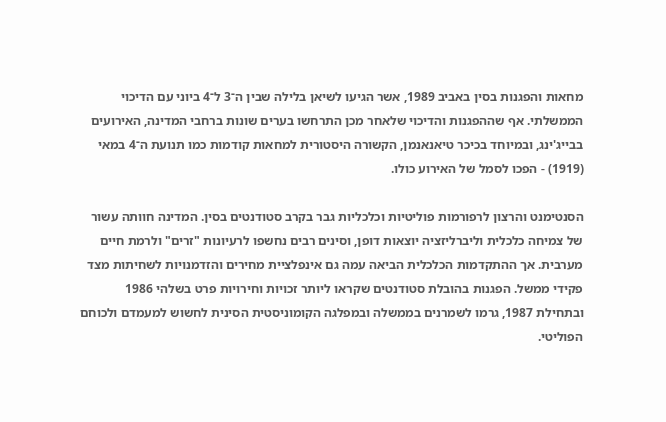מחאות והפגנות בסין באביב 1989, אשר הגיעו לשיאן בלילה שבין ה־3 ל־4 ביוני עם הדיכוי הממשלתי. אף שההפגנות והדיכוי שלאחר מכן התרחשו בערים שונות ברחבי המדינה, האירועים בבייג'ינג, ובמיוחד בכיכר טיאנאנמן, הקשורה היסטורית למחאות קודמות כמו תנועת ה־4 במאי (1919) - הפכו לסמל של האירוע כולו.

הסנטימנט והרצון לרפורמות פוליטיות וכלכליות גבר בקרב סטודנטים בסין. המדינה חוותה עשור של צמיחה כלכלית וליברליזציה יוצאות דופן, וסינים רבים נחשפו לרעיונות "זרים" ולרמת חיים מערבית. אך ההתקדמות הכלכלית הביאה עמה גם אינפלציית מחירים והזדמנויות לשחיתות מצד פקידי ממשל. הפגנות בהובלת סטודנטים שקראו ליותר זכויות וחירויות פרט בשלהי 1986 ובתחילת 1987, גרמו לשמרנים בממשלה ובמפלגה הקומוניסטית הסינית לחשוש למעמדם ולכוחם הפוליטי.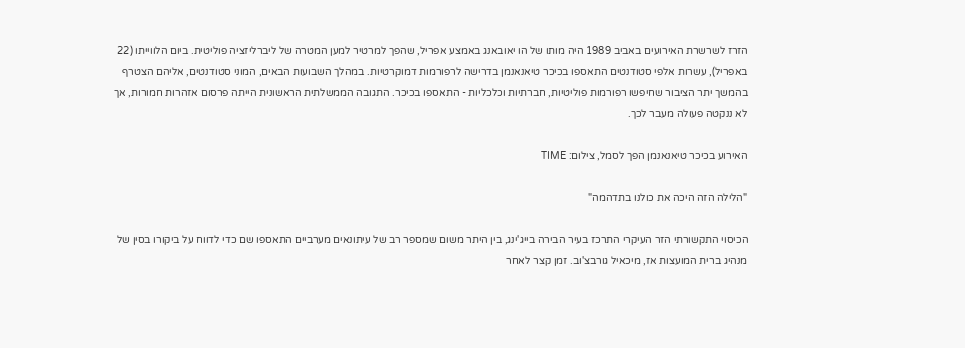הזרז לשרשרת האירועים באביב 1989 היה מותו של הו יאובאנג באמצע אפריל, שהפך למרטיר למען המטרה של ליברליזציה פוליטית. ביום הלווייתו (22 באפריל), עשרות אלפי סטודנטים התאספו בכיכר טיאנאנמן בדרישה לרפורמות דמוקרטיות. במהלך השבועות הבאים, המוני סטודנטים, אליהם הצטרף בהמשך יתר הציבור שחיפשו רפורמות פוליטיות, חברתיות וכלכליות - התאספו בכיכר. התגובה הממשלתית הראשונית הייתה פרסום אזהרות חמורות, אך לא ננקטה פעולה מעבר לכך.

האירוע בכיכר טיאנאנמן הפך לסמל, צילום: TIME

"הלילה הזה היכה את כולנו בתדהמה"

הכיסוי התקשורתי הזר העיקרי התרכז בעיר הבירה בייג'ינג, בין היתר משום שמספר רב של עיתונאים מערביים התאספו שם כדי לדווח על ביקורו בסין של מנהיג ברית המועצות אז, מיכאיל גורבצ'וב. זמן קצר לאחר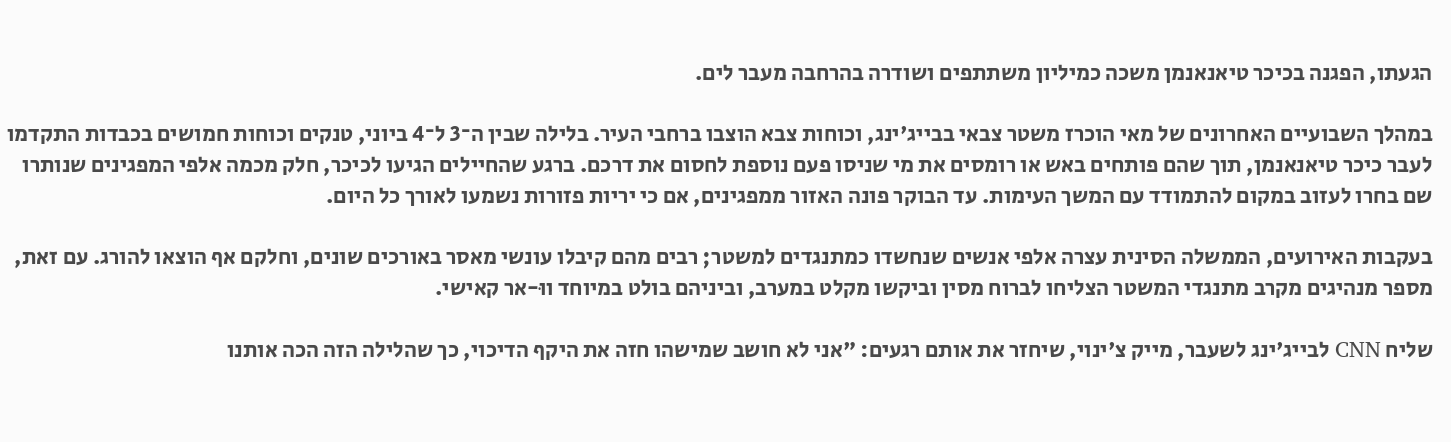הגעתו, הפגנה בכיכר טיאנאנמן משכה כמיליון משתתפים ושודרה בהרחבה מעבר לים.

במהלך השבועיים האחרונים של מאי הוכרז משטר צבאי בבייג'ינג, וכוחות צבא הוצבו ברחבי העיר. בלילה שבין ה־3 ל־4 ביוני, טנקים וכוחות חמושים בכבדות התקדמו לעבר כיכר טיאנאנמן, תוך שהם פותחים באש או רומסים את מי שניסו פעם נוספת לחסום את דרכם. ברגע שהחיילים הגיעו לכיכר, חלק מכמה אלפי המפגינים שנותרו שם בחרו לעזוב במקום להתמודד עם המשך העימות. עד הבוקר פונה האזור ממפגינים, אם כי יריות פזורות נשמעו לאורך כל היום.

בעקבות האירועים, הממשלה הסינית עצרה אלפי אנשים שנחשדו כמתנגדים למשטר; רבים מהם קיבלו עונשי מאסר באורכים שונים, וחלקם אף הוצאו להורג. עם זאת, מספר מנהיגים מקרב מתנגדי המשטר הצליחו לברוח מסין וביקשו מקלט במערב, וביניהם בולט במיוחד ווּ-אר קאישי.

שליח CNN לבייג'ינג לשעבר, מייק צ'ינוי, שיחזר את אותם רגעים: "אני לא חושב שמישהו חזה את היקף הדיכוי, כך שהלילה הזה הכה אותנו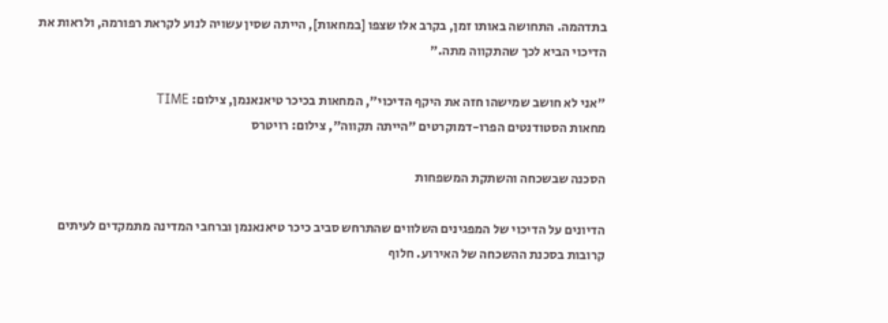בתדהמה. התחושה באותו זמן, בקרב אלו שצפו [במחאות], הייתה שסין עשויה לנוע לקראת רפורמה, ולראות את הדיכוי הביא לכך שהתקווה מתה."

"אני לא חושב שמישהו חזה את היקף הדיכוי", המחאות בכיכר טיאנאנמן, צילום: TIME
מחאות הסטודנטים הפרו-דמוקרטים "הייתה תקווה", צילום: רויטרס

הסכנה שבשכחה והשתקת המשפחות

הדיונים על הדיכוי של המפגינים השלווים שהתרחש סביב כיכר טיאנאנמן וברחבי המדינה מתמקדים לעיתים קרובות בסכנת ההשכחה של האירוע. חלוף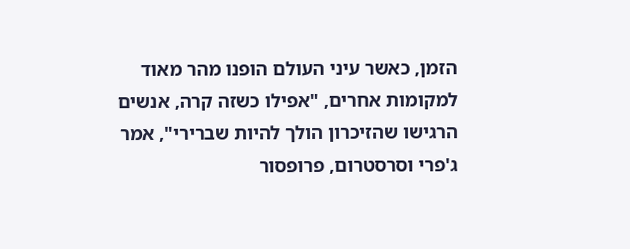הזמן, כאשר עיני העולם הופנו מהר מאוד למקומות אחרים, "אפילו כשזה קרה, אנשים הרגישו שהזיכרון הולך להיות שברירי", אמר ג'פרי וסרסטרום, פרופסור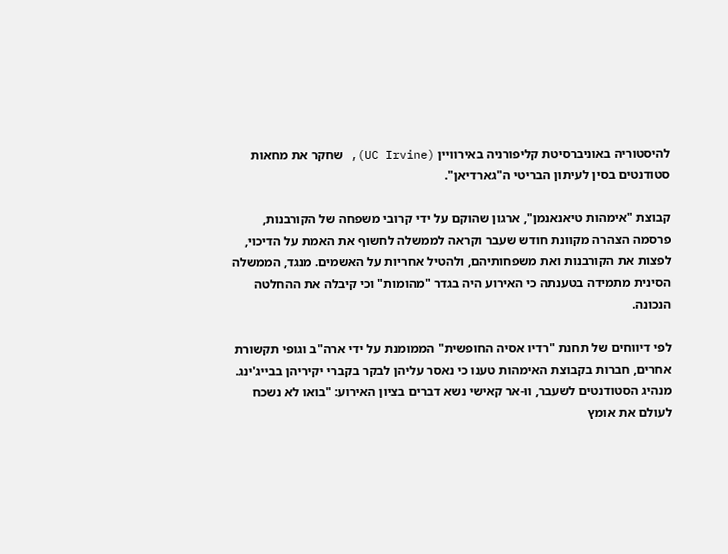להיסטוריה באוניברסיטת קליפורניה באירוויין (UC Irvine), שחקר את מחאות סטודנטים בסין לעיתון הבריטי ה"גארדיאן".

קבוצת "אימהות טיאנאנמן", ארגון שהוקם על ידי קרובי משפחה של הקורבנות, פרסמה הצהרה מקוונת חודש שעבר וקראה לממשלה לחשוף את האמת על הדיכוי, לפצות את הקורבנות ואת משפחותיהם, ולהטיל אחריות על האשמים. מנגד, הממשלה הסינית מתמידה בטענתה כי האירוע היה בגדר "מהומות" וכי קיבלה את ההחלטה הנכונה.

לפי דיווחים של תחנת "רדיו אסיה החופשית" הממומנת על ידי ארה"ב וגופי תקשורת אחרים, חברות בקבוצת האימהות טענו כי נאסר עליהן לבקר בקברי יקיריהן בבייג'ינג. מנהיג הסטודנטים לשעבר, ווּ-אר קאישי נשא דברים בציון האירוע: "בואו לא נשכח לעולם את אומץ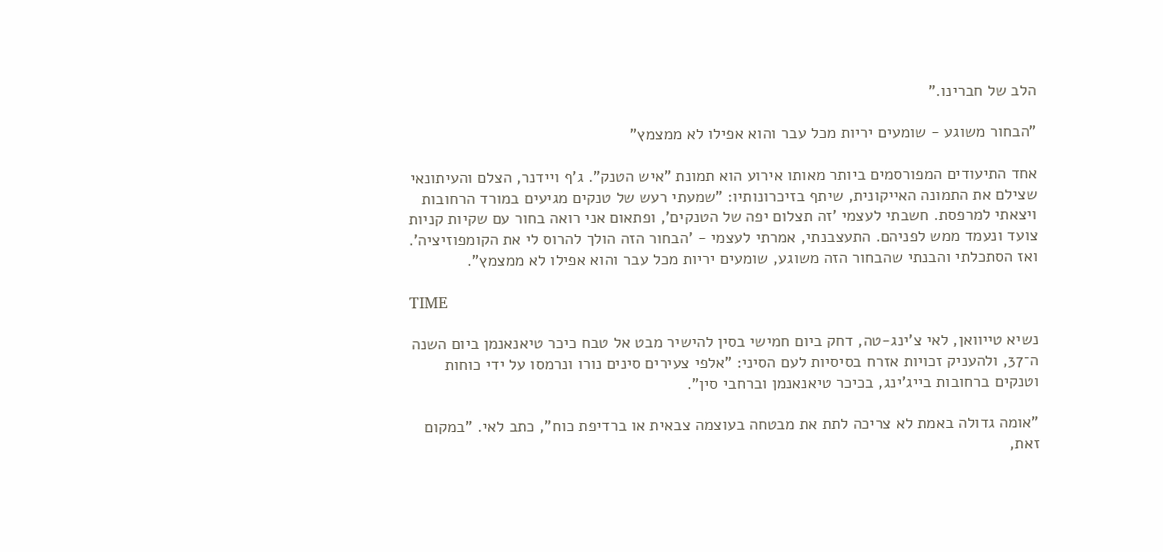הלב של חברינו."

"הבחור משוגע - שומעים יריות מכל עבר והוא אפילו לא ממצמץ"

אחד התיעודים המפורסמים ביותר מאותו אירוע הוא תמונת "איש הטנק". ג'ף ויידנר, הצלם והעיתונאי שצילם את התמונה האייקונית, שיתף בזיכרונותיו: "שמעתי רעש של טנקים מגיעים במורד הרחובות ויצאתי למרפסת. חשבתי לעצמי 'זה תצלום יפה של הטנקים', ופתאום אני רואה בחור עם שקיות קניות צועד ונעמד ממש לפניהם. התעצבנתי, אמרתי לעצמי - 'הבחור הזה הולך להרוס לי את הקומפוזיציה'. ואז הסתכלתי והבנתי שהבחור הזה משוגע, שומעים יריות מכל עבר והוא אפילו לא ממצמץ".

TIME

נשיא טייוואן, לאי צ'ינג-טה, דחק ביום חמישי בסין להישיר מבט אל טבח כיכר טיאנאנמן ביום השנה ה־37, ולהעניק זכויות אזרח בסיסיות לעם הסיני: "אלפי צעירים סינים נורו ונרמסו על ידי כוחות וטנקים ברחובות בייג'ינג, בכיכר טיאנאנמן וברחבי סין".

"אומה גדולה באמת לא צריכה לתת את מבטחה בעוצמה צבאית או ברדיפת כוח", כתב לאי. "במקום זאת,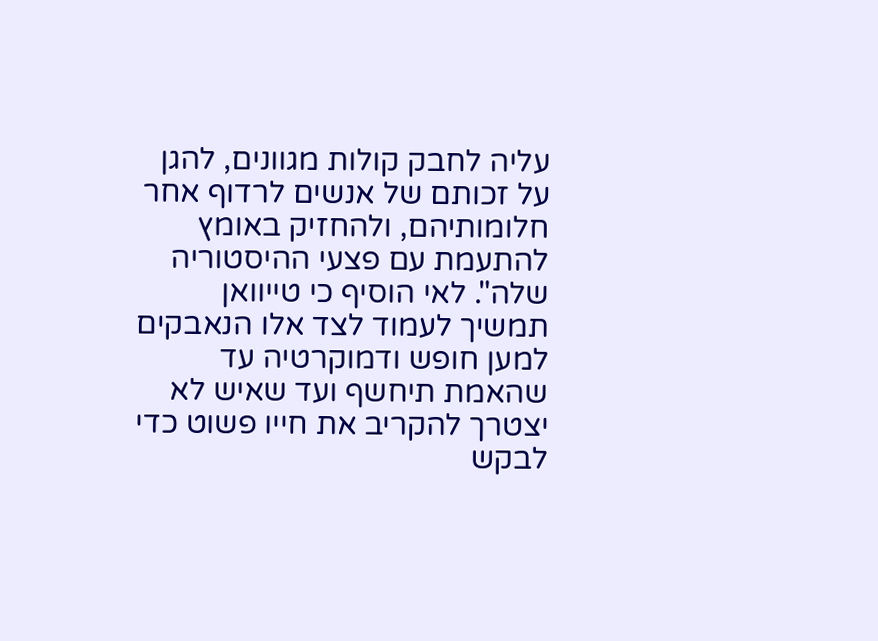עליה לחבק קולות מגוונים, להגן על זכותם של אנשים לרדוף אחר חלומותיהם, ולהחזיק באומץ להתעמת עם פצעי ההיסטוריה שלה". לאי הוסיף כי טייוואן תמשיך לעמוד לצד אלו הנאבקים למען חופש ודמוקרטיה עד שהאמת תיחשף ועד שאיש לא יצטרך להקריב את חייו פשוט כדי לבקש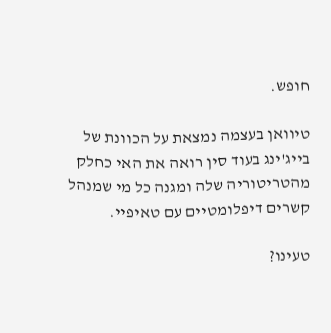חופש.

טיוואן בעצמה נמצאת על הכוונת של בייג'ינג בעוד סין רואה את האי כחלק מהטריטוריה שלה ומגנה כל מי שמנהל קשרים דיפלומטיים עם טאיפיי.

טעינו?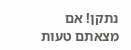נתקן! אם מצאתם טעות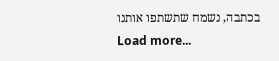בכתבה, נשמח שתשתפו אותנו
Load more...